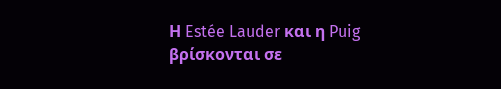Η Estée Lauder και η Puig βρίσκονται σε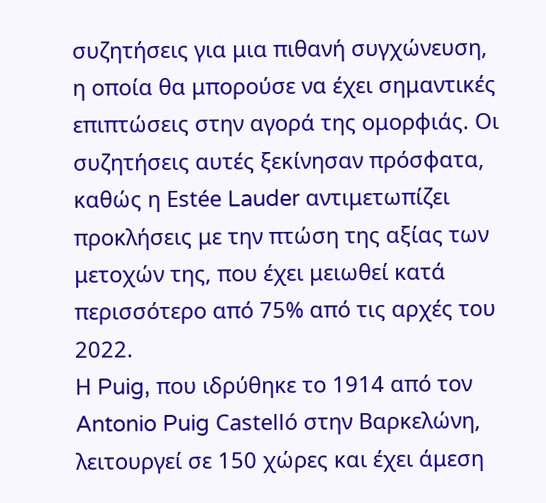συζητήσεις για μια πιθανή συγχώνευση, η οποία θα μπορούσε να έχει σημαντικές επιπτώσεις στην αγορά της ομορφιάς. Οι συζητήσεις αυτές ξεκίνησαν πρόσφατα, καθώς η Estée Lauder αντιμετωπίζει προκλήσεις με την πτώση της αξίας των μετοχών της, που έχει μειωθεί κατά περισσότερο από 75% από τις αρχές του 2022.
Η Puig, που ιδρύθηκε το 1914 από τον Antonio Puig Castelló στην Βαρκελώνη, λειτουργεί σε 150 χώρες και έχει άμεση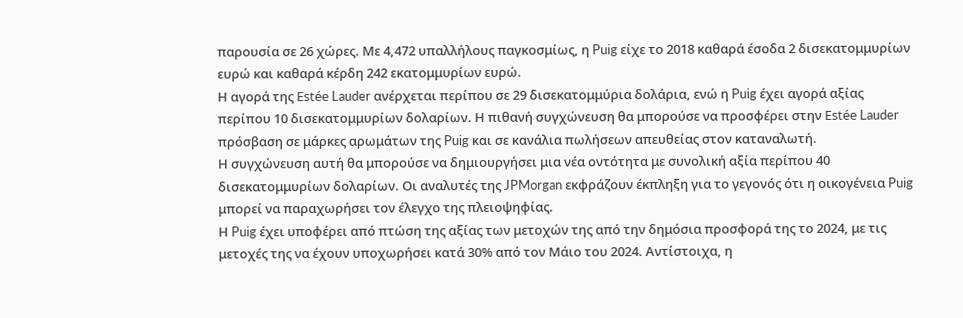παρουσία σε 26 χώρες. Με 4,472 υπαλλήλους παγκοσμίως, η Puig είχε το 2018 καθαρά έσοδα 2 δισεκατομμυρίων ευρώ και καθαρά κέρδη 242 εκατομμυρίων ευρώ.
Η αγορά της Estée Lauder ανέρχεται περίπου σε 29 δισεκατομμύρια δολάρια, ενώ η Puig έχει αγορά αξίας περίπου 10 δισεκατομμυρίων δολαρίων. Η πιθανή συγχώνευση θα μπορούσε να προσφέρει στην Estée Lauder πρόσβαση σε μάρκες αρωμάτων της Puig και σε κανάλια πωλήσεων απευθείας στον καταναλωτή.
Η συγχώνευση αυτή θα μπορούσε να δημιουργήσει μια νέα οντότητα με συνολική αξία περίπου 40 δισεκατομμυρίων δολαρίων. Οι αναλυτές της JPMorgan εκφράζουν έκπληξη για το γεγονός ότι η οικογένεια Puig μπορεί να παραχωρήσει τον έλεγχο της πλειοψηφίας.
Η Puig έχει υποφέρει από πτώση της αξίας των μετοχών της από την δημόσια προσφορά της το 2024, με τις μετοχές της να έχουν υποχωρήσει κατά 30% από τον Μάιο του 2024. Αντίστοιχα, η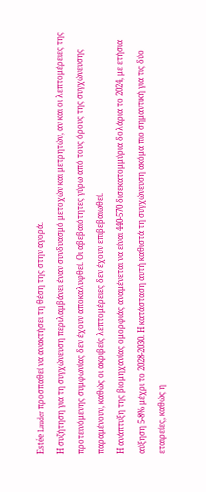Estée Lauder προσπαθεί να ανακτήσει τη θέση της στην αγορά.
Η συζήτηση για τη συγχώνευση περιλαμβάνει έναν συνδυασμό μετοχών και μετρητών, αν και οι λεπτομέρειες της προτεινόμενης συμφωνίας δεν έχουν αποκαλυφθεί. Οι αβεβαιότητες γύρω από τους όρους της συγχώνευσης παραμένουν, καθώς οι ακριβείς λεπτομέρειες δεν έχουν επιβεβαιωθεί.
Η ανάπτυξη της βιομηχανίας ομορφιάς αναμένεται να είναι 440-570 δισεκατομμύρια δολάρια το 2024, με ετήσια αύξηση 5-8% μέχρι το 2028-2030. Η κατάσταση αυτή καθιστά τη συγχώνευση ακόμα πιο σημαντική για τις δύο εταιρείες, καθώς η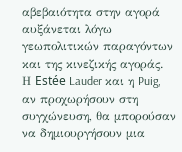αβεβαιότητα στην αγορά αυξάνεται λόγω γεωπολιτικών παραγόντων και της κινεζικής αγοράς.
Η Estée Lauder και η Puig, αν προχωρήσουν στη συγχώνευση, θα μπορούσαν να δημιουργήσουν μια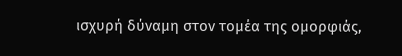ισχυρή δύναμη στον τομέα της ομορφιάς,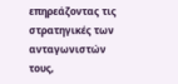επηρεάζοντας τις στρατηγικές των ανταγωνιστών τους,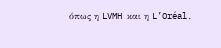όπως η LVMH και η L’Oréal.